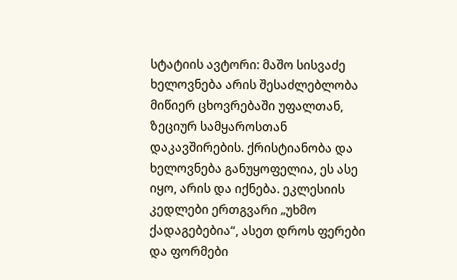სტატიის ავტორი: მაშო სისვაძე
ხელოვნება არის შესაძლებლობა მიწიერ ცხოვრებაში უფალთან, ზეციურ სამყაროსთან დაკავშირების. ქრისტიანობა და ხელოვნება განუყოფელია, ეს ასე იყო, არის და იქნება. ეკლესიის კედლები ერთგვარი „უხმო ქადაგებებია“, ასეთ დროს ფერები და ფორმები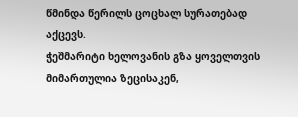წმინდა წერილს ცოცხალ სურათებად აქცევს.
ჭეშმარიტი ხელოვანის გზა ყოველთვის მიმართულია ზეცისაკენ,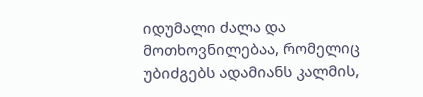იდუმალი ძალა და მოთხოვნილებაა, რომელიც უბიძგებს ადამიანს კალმის,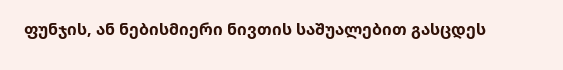ფუნჯის, ან ნებისმიერი ნივთის საშუალებით გასცდეს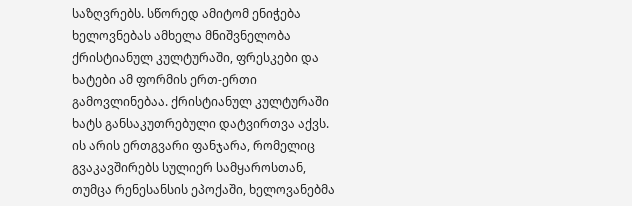საზღვრებს. სწორედ ამიტომ ენიჭება ხელოვნებას ამხელა მნიშვნელობა ქრისტიანულ კულტურაში, ფრესკები და ხატები ამ ფორმის ერთ-ერთი გამოვლინებაა. ქრისტიანულ კულტურაში ხატს განსაკუთრებული დატვირთვა აქვს. ის არის ერთგვარი ფანჯარა, რომელიც გვაკავშირებს სულიერ სამყაროსთან, თუმცა რენესანსის ეპოქაში, ხელოვანებმა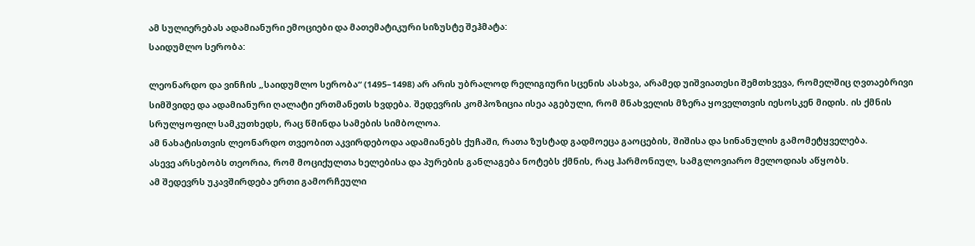ამ სულიერებას ადამიანური ემოციები და მათემატიკური სიზუსტე შეჰმატა:
საიდუმლო სერობა:

ლეონარდო და ვინჩის „საიდუმლო სერობა“ (1495–1498) არ არის უბრალოდ რელიგიური სცენის ასახვა, არამედ უიშვიათესი შემთხვევა, რომელშიც ღვთაებრივი სიმშვიდე და ადამიანური ღალატი ერთმანეთს ხვდება. შედევრის კომპოზიცია ისეა აგებული, რომ მნახველის მზერა ყოველთვის იესოსკენ მიდის. ის ქმნის სრულყოფილ სამკუთხედს, რაც წმინდა სამების სიმბოლოა.
ამ ნახატისთვის ლეონარდო თვეობით აკვირდებოდა ადამიანებს ქუჩაში, რათა ზუსტად გადმოეცა გაოცების, შიშისა და სინანულის გამომეტყველება.
ასევე არსებობს თეორია, რომ მოციქულთა ხელებისა და პურების განლაგება ნოტებს ქმნის, რაც ჰარმონიულ, სამგლოვიარო მელოდიას აწყობს.
ამ შედევრს უკავშირდება ერთი გამორჩეული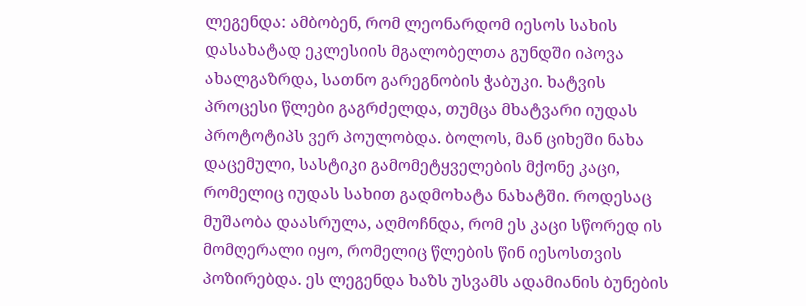ლეგენდა: ამბობენ, რომ ლეონარდომ იესოს სახის დასახატად ეკლესიის მგალობელთა გუნდში იპოვა ახალგაზრდა, სათნო გარეგნობის ჭაბუკი. ხატვის პროცესი წლები გაგრძელდა, თუმცა მხატვარი იუდას პროტოტიპს ვერ პოულობდა. ბოლოს, მან ციხეში ნახა დაცემული, სასტიკი გამომეტყველების მქონე კაცი, რომელიც იუდას სახით გადმოხატა ნახატში. როდესაც მუშაობა დაასრულა, აღმოჩნდა, რომ ეს კაცი სწორედ ის მომღერალი იყო, რომელიც წლების წინ იესოსთვის პოზირებდა. ეს ლეგენდა ხაზს უსვამს ადამიანის ბუნების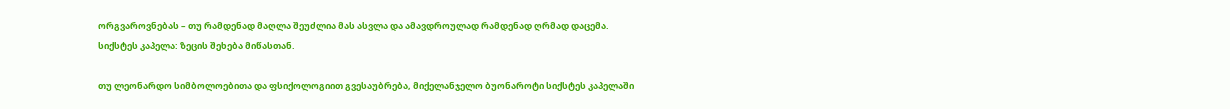ორგვაროვნებას – თუ რამდენად მაღლა შეუძლია მას ასვლა და ამავდროულად რამდენად ღრმად დაცემა.
სიქსტეს კაპელა: ზეცის შეხება მიწასთან.

თუ ლეონარდო სიმბოლოებითა და ფსიქოლოგიით გვესაუბრება, მიქელანჯელო ბუონაროტი სიქსტეს კაპელაში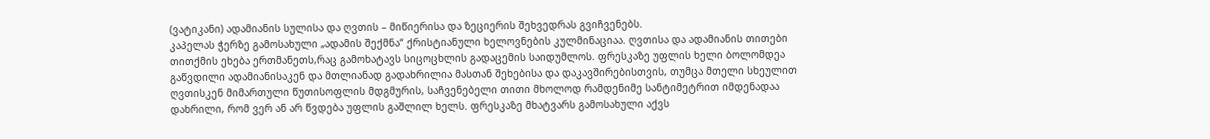(ვატიკანი) ადამიანის სულისა და ღვთის – მიწიერისა და ზეციერის შეხვედრას გვიჩვენებს.
კაპელას ჭერზე გამოსახული „ადამის შექმნა“ ქრისტიანული ხელოვნების კულმინაციაა. ღვთისა და ადამიანის თითები თითქმის ეხება ერთმანეთს,რაც გამოხატავს სიცოცხლის გადაცემის საიდუმლოს. ფრესკაზე უფლის ხელი ბოლომდეა გაწვდილი ადამიანისაკენ და მთლიანად გადახრილია მასთან შეხებისა და დაკავშირებისთვის, თუმცა მთელი სხეულით ღვთისკენ მიმართული წუთისოფლის მდგმურის, საჩვენებელი თითი მხოლოდ რამდენიმე სანტიმეტრით იმდენადაა დახრილი, რომ ვერ ან არ წვდება უფლის გაშლილ ხელს. ფრესკაზე მხატვარს გამოსახული აქვს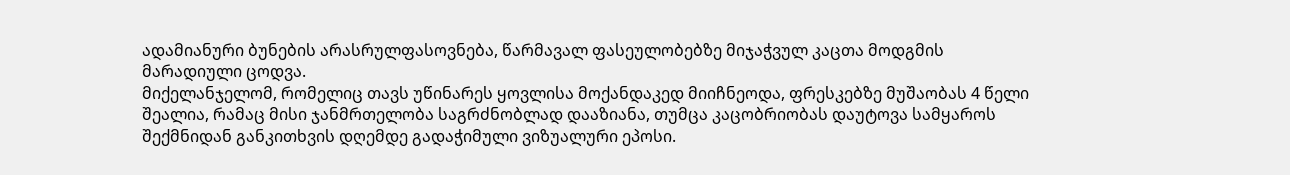ადამიანური ბუნების არასრულფასოვნება, წარმავალ ფასეულობებზე მიჯაჭვულ კაცთა მოდგმის მარადიული ცოდვა.
მიქელანჯელომ, რომელიც თავს უწინარეს ყოვლისა მოქანდაკედ მიიჩნეოდა, ფრესკებზე მუშაობას 4 წელი შეალია, რამაც მისი ჯანმრთელობა საგრძნობლად დააზიანა, თუმცა კაცობრიობას დაუტოვა სამყაროს შექმნიდან განკითხვის დღემდე გადაჭიმული ვიზუალური ეპოსი.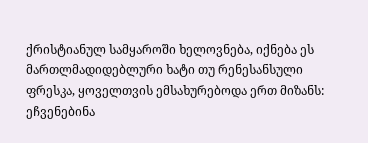ქრისტიანულ სამყაროში ხელოვნება, იქნება ეს მართლმადიდებლური ხატი თუ რენესანსული ფრესკა, ყოველთვის ემსახურებოდა ერთ მიზანს: ეჩვენებინა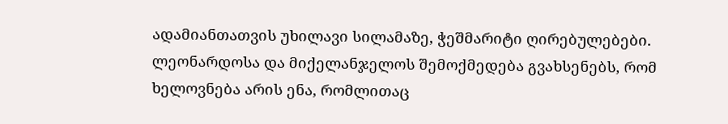ადამიანთათვის უხილავი სილამაზე, ჭეშმარიტი ღირებულებები. ლეონარდოსა და მიქელანჯელოს შემოქმედება გვახსენებს, რომ ხელოვნება არის ენა, რომლითაც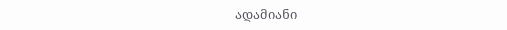ადამიანი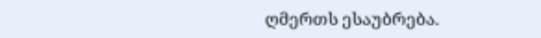ღმერთს ესაუბრება.